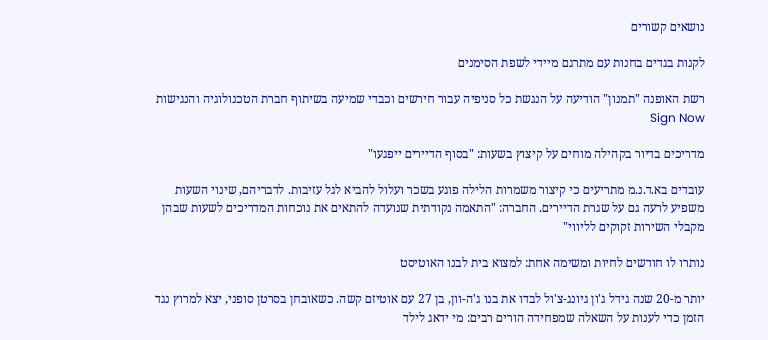נושאים קשורים

לקנות בגדים בחנות עם מתרגם מיידי לשפת הסימנים

רשת האופנה "תמנון" הודיעה על הנגשת כל סניפיה עבור חירשים וכבדי שמיעה בשיתוף חברת הטכנולוגיה והנגישות Sign Now

מדריכים בדיור בקהילה מוחים על קיצוץ בשעות: "בסוף הדיירים ייפגעו"

עובדים בא.ד.נ.מ מתריעים כי קיצור משמרות הלילה פוגע בשכר ועלול להביא לגל עזיבות. לדבריהם, שינוי השעות משפיע לרעה גם על שגרת הדיירים. החברה: "התאמה נקודתית שנועדה להתאים את נוכחות המדריכים לשעות שבהן מקבלי השירות זקוקים לליווי"

נותרו לו חודשים לחיות ומשימה אחת: למצוא בית לבנו האוטיסט

יותר מ-20 שנה גידל ג'ון גיונג-צ'ול לבדו את בנו ג'ה-וון, בן 27 עם אוטיזם קשה. כשאובחן בסרטן סופני, יצא למרוץ נגד הזמן כדי לענות על השאלה שמפחידה הורים רבים: מי ידאג לילד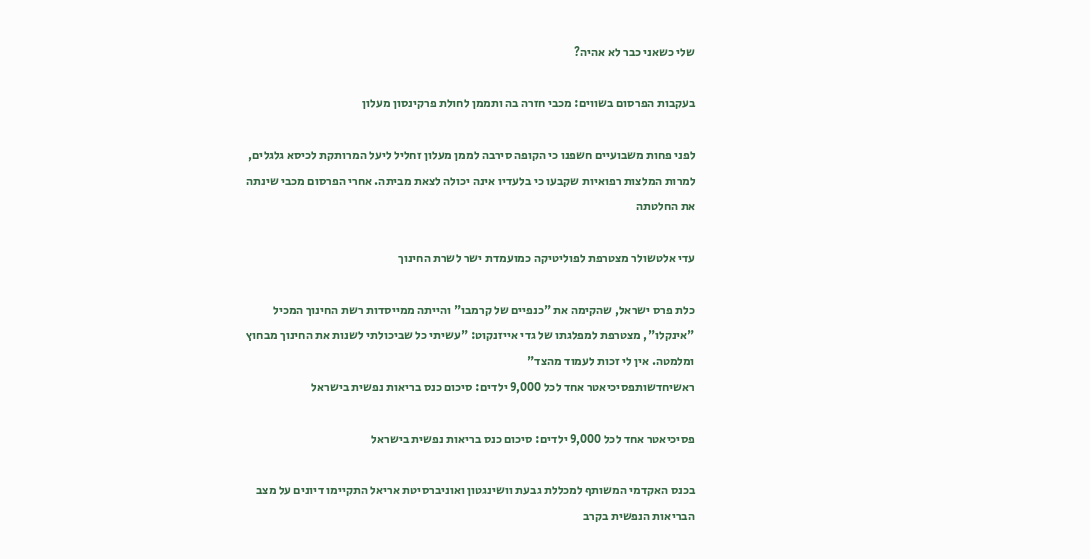שלי כשאני כבר לא אהיה?

בעקבות הפרסום בשווים: מכבי חזרה בה ותממן לחולת פרקינסון מעלון

לפני פחות משבועיים חשפנו כי הקופה סירבה לממן מעלון זחליל ליעל המרותקת לכיסא גלגלים, למרות המלצות רפואיות שקבעו כי בלעדיו אינה יכולה לצאת מביתה. אחרי הפרסום מכבי שינתה את החלטתה

עדי אלטשולר מצטרפת לפוליטיקה כמועמדת ישר לשרת החינוך

כלת פרס ישראל, שהקימה את "כנפיים של קרמבו" והייתה ממייסדות רשת החינוך המכיל "אינקלו", מצטרפת למפלגתו של גדי אייזנקוט: "עשיתי כל שביכולתי לשנות את החינוך מבחוץ ומלמטה. אין לי זכות לעמוד מהצד"
ראשיחדשותפסיכיאטר אחד לכל 9,000 ילדים: סיכום כנס בריאות נפשית בישראל

פסיכיאטר אחד לכל 9,000 ילדים: סיכום כנס בריאות נפשית בישראל

בכנס האקדמי המשותף למכללת גבעת וושינגטון ואוניברסיטת אריאל התקיימו דיונים על מצב הבריאות הנפשית בקרב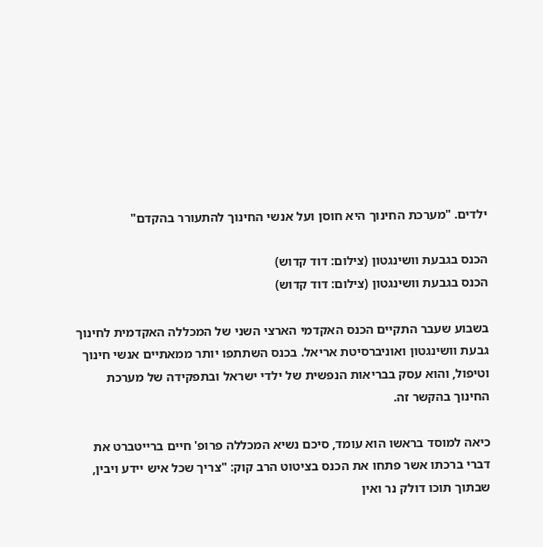ילדים. "מערכת החינוך היא חוסן ועל אנשי החינוך להתעורר בהקדם"

הכנס בגבעת וושינגטון (צילום: דוד קדוש)
הכנס בגבעת וושינגטון (צילום: דוד קדוש)

בשבוע שעבר התקיים הכנס האקדמי הארצי השני של המכללה האקדמית לחינוך גבעת וושינגטון ואוניברסיטת אריאל. בכנס השתתפו יותר ממאתיים אנשי חינוך וטיפול, והוא עסק בבריאות הנפשית של ילדי ישראל ובתפקידה של מערכת החינוך בהקשר זה.

כיאה למוסד בראשו הוא עומד, סיכם נשיא המכללה פרופ' חיים ברייטברט את דברי ברכתו אשר פתחו את הכנס בציטוט הרב קוק: "צריך שכל איש יידע ויבין, שבתוך תוכו דולק נר ואין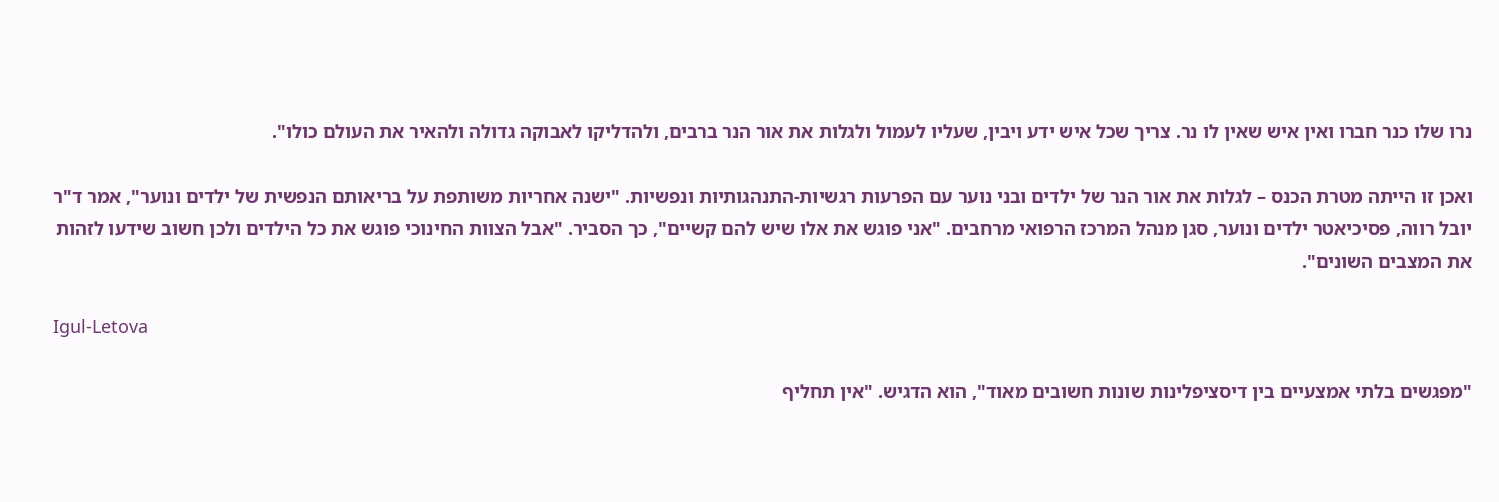נרו שלו כנר חברו ואין איש שאין לו נר. צריך שכל איש ידע ויבין, שעליו לעמול ולגלות את אור הנר ברבים, ולהדליקו לאבוקה גדולה ולהאיר את העולם כולו".

ואכן זו הייתה מטרת הכנס – לגלות את אור הנר של ילדים ובני נוער עם הפרעות רגשיות-התנהגותיות ונפשיות. "ישנה אחריות משותפת על בריאותם הנפשית של ילדים ונוער", אמר ד"ר יובל רווה, פסיכיאטר ילדים ונוער, סגן מנהל המרכז הרפואי מרחבים. "אני פוגש את אלו שיש להם קשיים", כך הסביר. "אבל הצוות החינוכי פוגש את כל הילדים ולכן חשוב שידעו לזהות את המצבים השונים".

Igul-Letova

"מפגשים בלתי אמצעיים בין דיסציפלינות שונות חשובים מאוד", הוא הדגיש. "אין תחליף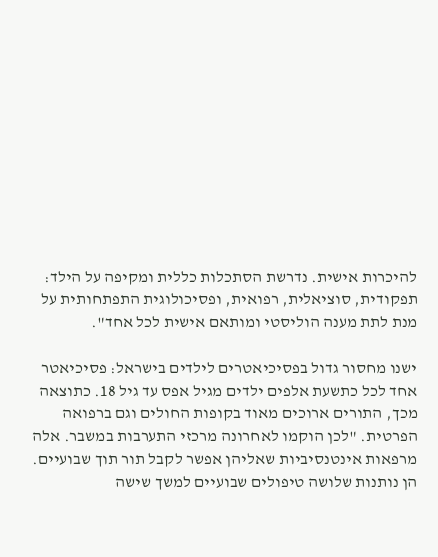להיכרות אישית. נדרשת הסתכלות כללית ומקיפה על הילד: תפקודית, סוציאלית, רפואית, ופסיכולוגית התפתחותית על מנת לתת מענה הוליסטי ומותאם אישית לכל אחד".

ישנו מחסור גדול בפסיכיאטרים לילדים בישראל: פסיכיאטר אחד לכל כתשעת אלפים ילדים מגיל אפס עד גיל 18. כתוצאה מכך, התורים ארוכים מאוד בקופות החולים וגם ברפואה הפרטית. "לכן הוקמו לאחרונה מרכזי התערבות במשבר. אלה מרפאות אינטנסיביות שאליהן אפשר לקבל תור תוך שבועיים. הן נותנות שלושה טיפולים שבועיים למשך שישה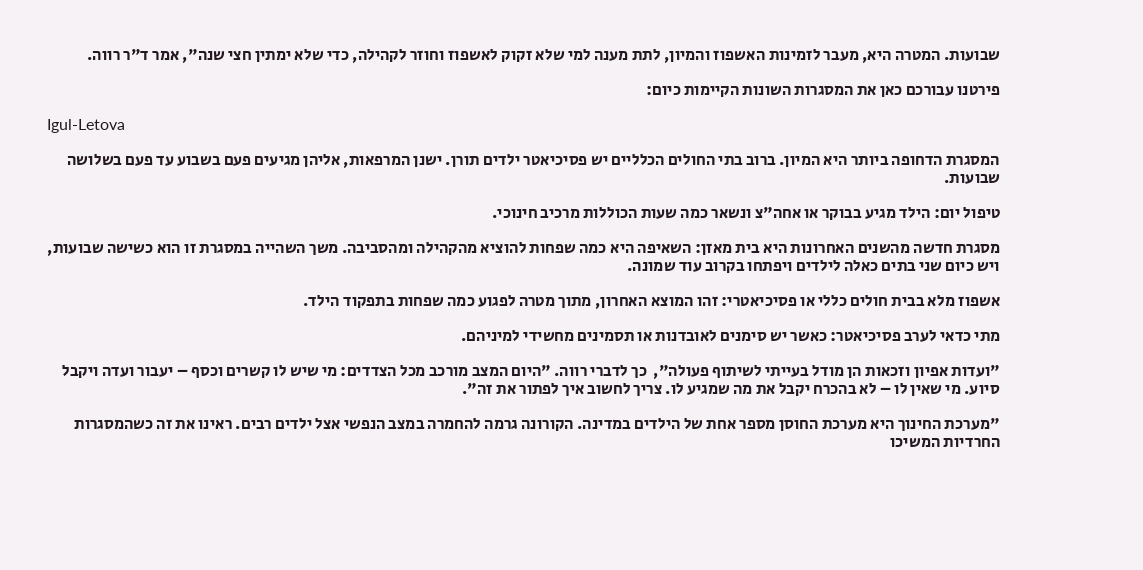שבועות. המטרה היא, מעבר לזמינות האשפוז והמיון, לתת מענה למי שלא זקוק לאשפוז וחוזר לקהילה, כדי שלא ימתין חצי שנה", אמר ד"ר רווה.

פירטנו עבורכם כאן את המסגרות השונות הקיימות כיום:

Igul-Letova

המסגרת הדחופה ביותר היא המיון. ברוב בתי החולים הכלליים יש פסיכיאטר ילדים תורן. ישנן המרפאות, אליהן מגיעים פעם בשבוע עד פעם בשלושה שבועות.

טיפול יום: הילד מגיע בבוקר או אחה"צ ונשאר כמה שעות הכוללות מרכיב חינוכי.

מסגרת חדשה מהשנים האחרונות היא בית מאזן: השאיפה היא כמה שפחות להוציא מהקהילה ומהסביבה. משך השהייה במסגרת זו הוא כשישה שבועות, ויש כיום שני בתים כאלה לילדים ויפתחו בקרוב עוד שמונה.

אשפוז מלא בבית חולים כללי או פסיכיאטרי: זהו המוצא האחרון, מתוך מטרה לפגוע כמה שפחות בתפקוד הילד.

מתי כדאי לערב פסיכיאטר: כאשר יש סימנים לאובדנות או תסמינים מחשידי למיניהם.

"ועדות אפיון וזכאות הן מודל בעייתי לשיתוף פעולה",  כך לדברי רווה. "היום המצב מורכב מכל הצדדים: מי שיש לו קשרים וכסף – יעבור ועדה ויקבל סיוע. מי שאין לו – לא בהכרח יקבל את מה שמגיע לו. צריך לחשוב איך לפתור את זה".

"מערכת החינוך היא מערכת החוסן מספר אחת של הילדים במדינה. הקורונה גרמה להחמרה במצב הנפשי אצל ילדים רבים. ראינו את זה כשהמסגרות החרדיות המשיכו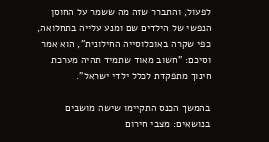לפעול, והתברר שזה מה ששמר על החוסן הנפשי של הילדים שם ומנע עלייה בתחלואה, כפי שקרה באוכלוסייה החילונית", הוא אמר וסיכם: "חשוב מאוד שתמיד תהיה מערכת חינוך מתפקדת לכלל ילדי ישראל".

בהמשך הכנס התקיימו שישה מושבים בנושאים: מצבי חירום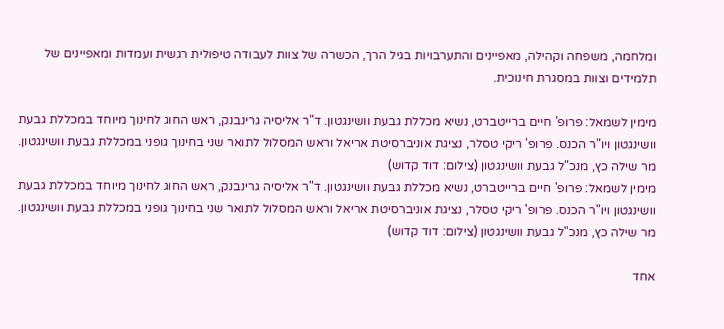ומלחמה, משפחה וקהילה, מאפיינים והתערבויות בגיל הרך, הכשרה של צוות לעבודה טיפולית רגשית ועמדות ומאפיינים של תלמידים וצוות במסגרת חינוכית.

מימין לשמאל: פרופ' חיים ברייטברט, נשיא מכללת גבעת וושינגטון. ד"ר אליסיה גרינבנק, ראש החוג לחינוך מיוחד במכללת גבעת וושינגטון ויו"ר הכנס. פרופ' ריקי טסלר, נציגת אוניברסיטת אריאל וראש המסלול לתואר שני בחינוך גופני במכללת גבעת וושינגטון. מר שילה כץ, מנכ"ל גבעת וושינגטון (צילום: דוד קדוש)
מימין לשמאל: פרופ' חיים ברייטברט, נשיא מכללת גבעת וושינגטון. ד"ר אליסיה גרינבנק, ראש החוג לחינוך מיוחד במכללת גבעת וושינגטון ויו"ר הכנס. פרופ' ריקי טסלר, נציגת אוניברסיטת אריאל וראש המסלול לתואר שני בחינוך גופני במכללת גבעת וושינגטון. מר שילה כץ, מנכ"ל גבעת וושינגטון (צילום: דוד קדוש)

אחד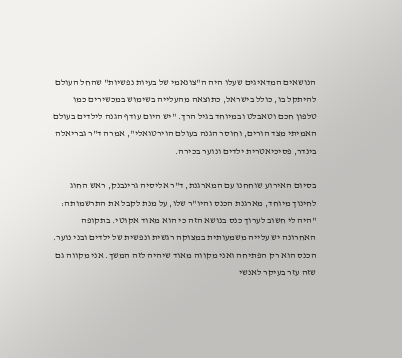הנושאים המדאיגים שעלו היה ה"צונאמי של בעיות נפשיות" שהחל העולם להיתקל בו, כולל בישראל, כתוצאה מהעלייה בשימוש במכשירים כמו טלפון חכם וטאבלט ובמיוחד בגיל הרך. "יש היום עודף הגנה לילדים בעולם האמיתי מצד הורים, וחוסר הגנה בעולם הוירטואלי", אמרה ד"ר גבריאלה בינדר, פסיכיאטרית ילדים ונוער בכירה.

בסיום האירוע שוחחנו עם המארגנת, ד"ר אליסיה גרינבנק, ראש החוג לחינוך מיוחד, מארגנת הכנס והיו"ר שלו, על מנת לקבל את התרשמותה: "היה לי חשוב לערוך כנס בנושא הזה כי הוא מאוד אקוטי. בתקופה האחרונה יש עלייה משמעותית במצוקה רגשית ונפשית של ילדים ובני נוער. הכנס הוא רק הפתיחה ואני מקווה מאוד שיהיה לזה המשך. אני מקווה גם שזה עזר בעיקר לאנשי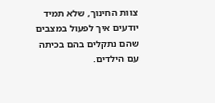צוות החינוך, שלא תמיד יודעים איך לפעול במצבים שהם נתקלים בהם בכיתה עם הילדים.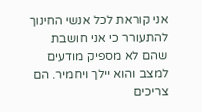אני קוראת לכל אנשי החינוך להתעורר כי אני חושבת שהם לא מספיק מודעים למצב והוא יילך ויחמיר. הם צריכים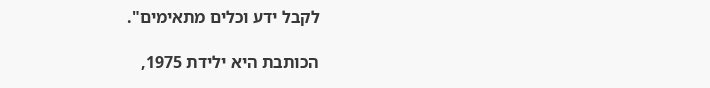לקבל ידע וכלים מתאימים".

הכותבת היא ילידת 1975,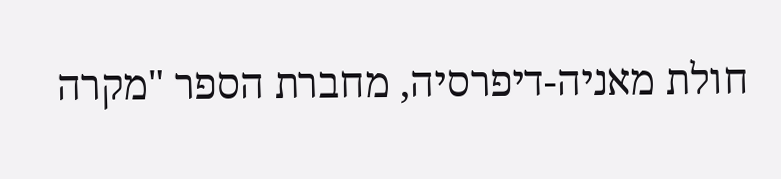חולת מאניה-דיפרסיה, מחברת הספר "מקרה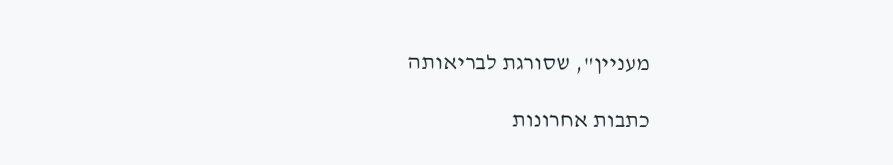מעניין", שסורגת לבריאותה

כתבות אחרונות